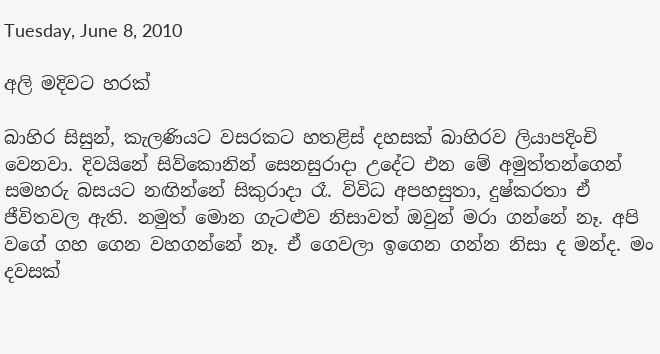Tuesday, June 8, 2010

අලි මදිවට හරක්

බාහිර සිසුන්, කැලණියට වසරකට හතළිස් දහසක් බාහිරව ලියාපදිංචි වෙනවා. දිවයිනේ සිව්කොනින් සෙනසුරාදා උදේට එන මේ අමුත්තන්ගෙන් සමහරු බසයට නඟින්නේ සිකුරාදා රෑ. විවිධ අපහසුතා, දුෂ්කරතා ඒ ජීවිතවල ඇති. නමුත් මොන ගැටළුව නිසාවත් ඔවුන් මරා ගන්නේ නෑ. අපි වගේ ගහ ගෙන වහගන්නේ නෑ. ඒ ගෙවලා ඉගෙන ගන්න නිසා ද මන්ද. මං දවසක්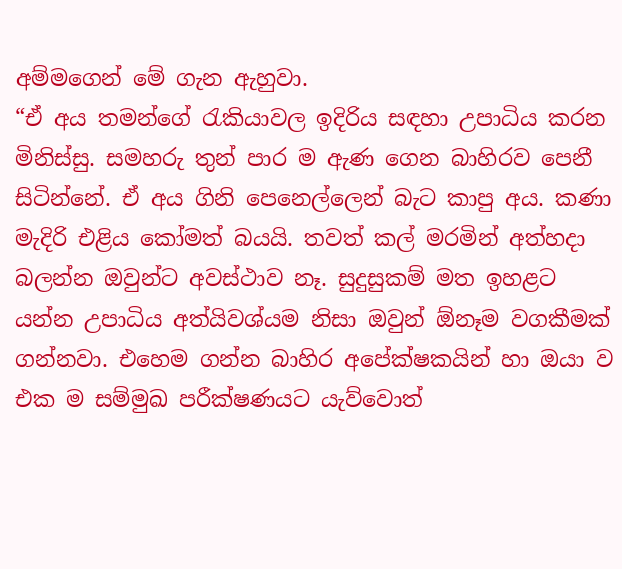අම්මගෙන් මේ ගැන ඇහුවා.
“ඒ අය තමන්ගේ රැකියාවල ඉදිරිය සඳහා උපාධිය කරන මිනිස්සු. සමහරු තුන් පාර ම ඇණ ගෙන බාහිරව පෙනී සිටින්නේ. ඒ අය ගිනි පෙනෙල්ලෙන් බැට කාපු අය. කණා මැදිරි එළිය කෝමත් බයයි. තවත් කල් මරමින් අත්හදා බලන්න ඔවුන්ට අවස්ථාව නෑ. සුදුසුකම් මත ඉහළට යන්න උපාධිය අත්යිවශ්යම නිසා ඔවුන් ඕනෑම වගකීමක් ගන්නවා. එහෙම ගන්න බාහිර අපේක්ෂකයින් හා ඔයා ව එක ම සම්මුඛ පරීක්ෂණයට යැව්වොත්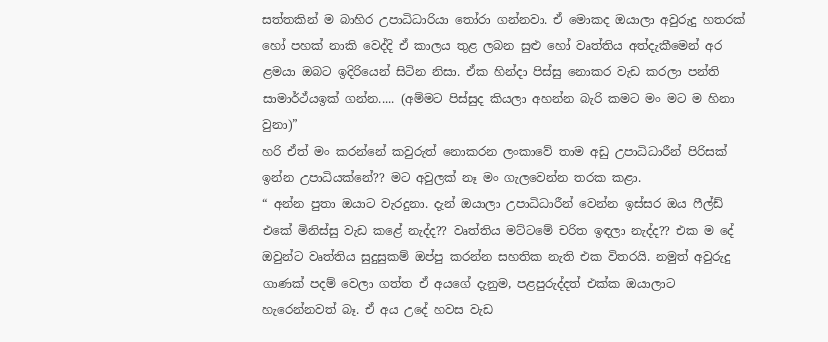සත්තකින් ම බාහිර උපාධිධාරියා තෝරා ගන්නවා. ඒ මොකද ඔයාලා අවුරුදු හතරක් හෝ පහක් නාකි වෙද්දි ඒ කාලය තුළ ලබන සුළු හෝ වෘත්තිය අත්දැකීමෙන් අර ළමයා ඔබට ඉදිරියෙන් සිටින නිසා. ඒක හින්දා පිස්සු නොකර වැඩ කරලා පන්ති සාමාර්ථ්යඉක් ගන්න..... (අම්මට පිස්සුද කියලා අහන්න බැරි කමට මං මට ම හිනා වුනා)”
හරි ඒත් මං කරන්නේ කවුරුත් නොකරන ලංකාවේ තාම අඩු උපාධිධාරීන් පිරිසක් ඉන්න උපාධියක්නේ?? මට අවුලක් නෑ මං ගැලවෙන්න තරක කළා.
“ අන්න පුතා ඔයාට වැරදුනා. දැන් ඔයාලා උපාධිධාරීන් වෙන්න ඉස්සර ඔය ෆීල්ඩ් එකේ මිනිස්සු වැඩ කළේ නැද්ද?? වෘත්තිය මට්ටමේ චරිත ඉඳලා නැද්ද?? එක ම දේ ඔවුන්ට වෘත්තිය සුදුසුකම් ඔප්පු කරන්න සහතික නැති එක විතරයි. නමුත් අවුරුදු ගාණක් පදම් වෙලා ගත්ත ඒ අයගේ දැනුම, පළපුරුද්දත් එක්ක ඔයාලාට හැරෙන්නවත් බෑ. ඒ අය උදේ හවස වැඩ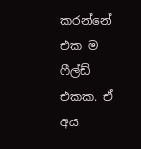කරන්නේ එක ම ෆීල්ඩ් එකක. ඒ අය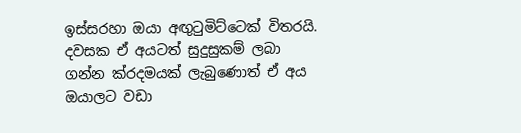ඉස්සරහා ඔයා අඟුටුමිට්ටෙක් විතරයි. දවසක ඒ අයටත් සුදුසුකම් ලබා ගන්න ක්රදමයක් ලැබුණොත් ඒ අය ඔයාලට වඩා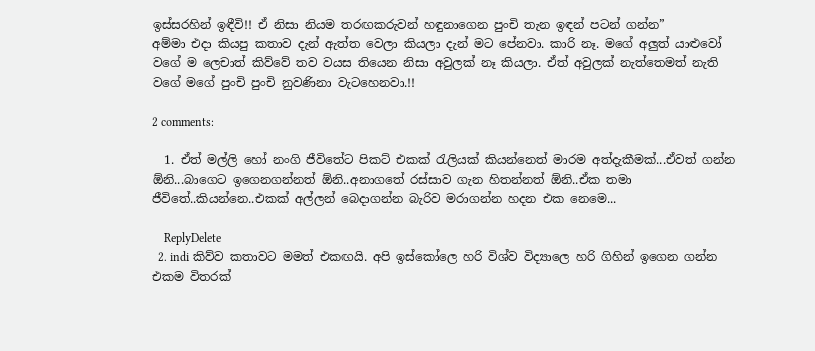ඉස්සරහින් ඉඳීවි!! ඒ නිසා නියම තරඟකරුවන් හඳුනාගෙන පුංචි තැන ඉඳන් පටන් ගන්න”
අම්මා එදා කියපු කතාව දැන් ඇත්ත වෙලා කියලා දැන් මට පේනවා. කාරි නෑ. මගේ අලුත් යාළුවෝ වගේ ම ලෙචාත් කිව්වේ තව වයස තියෙන නිසා අවුලක් නෑ කියලා. ඒත් අවුලක් නැත්තෙමත් නැති වගේ මගේ පුංචි පුංචි නුවණිනා වැටහෙනවා.!!

2 comments:

  1. ඒත් මල්ලි හෝ නංගි ජීවිතේට පිකට් එකක් රැලියක් කියන්නෙත් මාරම අත්දැකීමක්...ඒවත් ගන්න ඕනි...බාගෙට ඉගෙනගන්නත් ඕනි..අනාගතේ රස්සාව ගැන හිතන්නත් ඕනි..ඒක තමා ජීවිතේ..කියන්නෙ..එකක් අල්ලන් බෙදාගන්න බැරිව මරාගන්න හදන එක නෙමෙ...

    ReplyDelete
  2. indi කිව්ව කතාවට මමත් එකඟයි. අපි ඉස්කෝලෙ හරි විශ්ව විද්‍යාලෙ හරි ගිහින් ඉගෙන ගන්න එකම විතරක්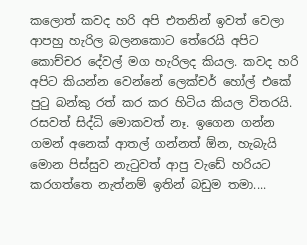කලොත් කවද හරි අපි එතනින් ඉවත් වෙලා ආපහු හැරිල බලනකොට තේරෙයි අපිට කොච්චර දේවල් මග හැරිලද කියල. කවද හරි අපිට කියන්න වෙන්නේ ලෙක්චර් හෝල් එකේ පුටු බන්කු රත් කර කර හිටිය කියල විතරයි. රසවත් සිද්ධි මොකවත් නෑ. ඉගෙන ගන්න ගමන් අනෙක් ආතල් ගන්නත් ඕන, හැබැයි මොන පිස්සුව නැටුවත් ආපු වැඩේ හරියට කරගත්තෙ නැත්නම් ඉතින් බඩුම තමා....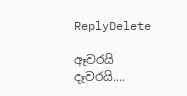ReplyDelete

ඈවරයි දෑවරයි....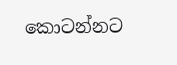කොටන්නට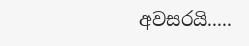අවසරයි.....